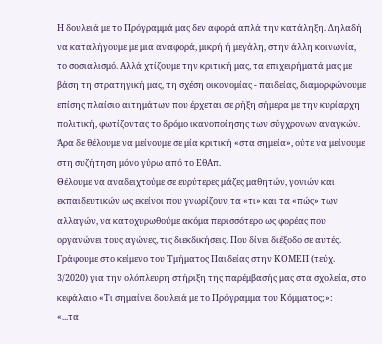Η δουλειά με το Πρόγραμμά μας δεν αφορά απλά την κατάληξη. Δηλαδή να καταλήγουμε με μια αναφορά, μικρή ή μεγάλη, στην άλλη κοινωνία, το σοσιαλισμό. Αλλά χτίζουμε την κριτική μας, τα επιχειρήματά μας με βάση τη στρατηγική μας, τη σχέση οικονομίας - παιδείας, διαμορφώνουμε επίσης πλαίσιο αιτημάτων που έρχεται σε ρήξη σήμερα με την κυρίαρχη πολιτική, φωτίζοντας το δρόμο ικανοποίησης των σύγχρονων αναγκών.
Άρα δε θέλουμε να μείνουμε σε μία κριτική «στα σημεία», ούτε να μείνουμε στη συζήτηση μόνο γύρω από το ΕθΑπ.
Θέλουμε να αναδειχτούμε σε ευρύτερες μάζες μαθητών, γονιών και εκπαιδευτικών ως εκείνοι που γνωρίζουν τα «τι» και τα «πώς» των αλλαγών, να κατοχυρωθούμε ακόμα περισσότερο ως φορέας που οργανώνει τους αγώνες, τις διεκδικήσεις. Που δίνει διέξοδο σε αυτές.
Γράφουμε στο κείμενο του Τμήματος Παιδείας στην ΚΟΜΕΠ (τεύχ. 3/2020) για την ολόπλευρη στήριξη της παρέμβασής μας στα σχολεία, στο κεφάλαιο «Τι σημαίνει δουλειά με το Πρόγραμμα του Κόμματος;»:
«...τα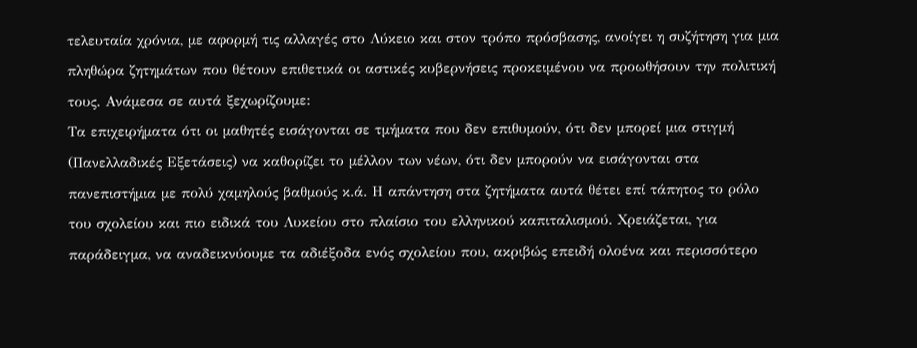τελευταία χρόνια, με αφορμή τις αλλαγές στο Λύκειο και στον τρόπο πρόσβασης, ανοίγει η συζήτηση για μια πληθώρα ζητημάτων που θέτουν επιθετικά οι αστικές κυβερνήσεις προκειμένου να προωθήσουν την πολιτική τους. Ανάμεσα σε αυτά ξεχωρίζουμε:
Τα επιχειρήματα ότι οι μαθητές εισάγονται σε τμήματα που δεν επιθυμούν, ότι δεν μπορεί μια στιγμή (Πανελλαδικές Εξετάσεις) να καθορίζει το μέλλον των νέων, ότι δεν μπορούν να εισάγονται στα πανεπιστήμια με πολύ χαμηλούς βαθμούς κ.ά. Η απάντηση στα ζητήματα αυτά θέτει επί τάπητος το ρόλο του σχολείου και πιο ειδικά του Λυκείου στο πλαίσιο του ελληνικού καπιταλισμού. Χρειάζεται, για παράδειγμα, να αναδεικνύουμε τα αδιέξοδα ενός σχολείου που, ακριβώς επειδή ολοένα και περισσότερο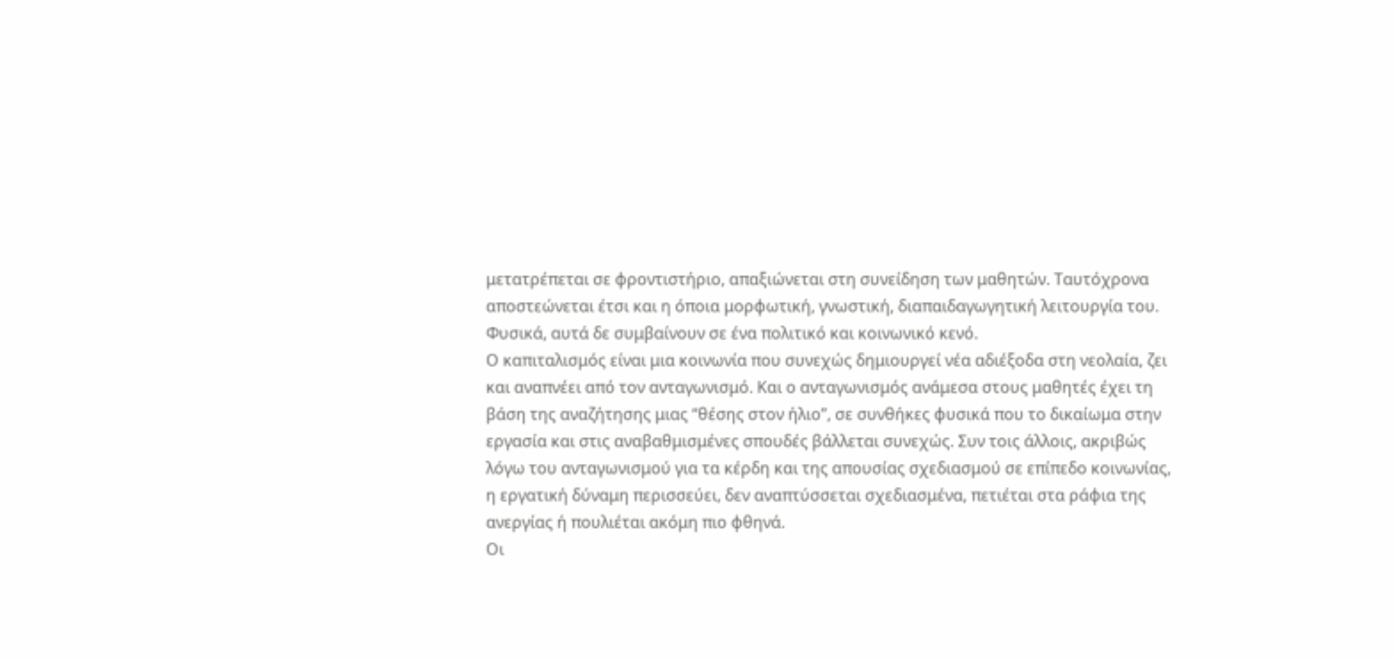μετατρέπεται σε φροντιστήριο, απαξιώνεται στη συνείδηση των μαθητών. Ταυτόχρονα αποστεώνεται έτσι και η όποια μορφωτική, γνωστική, διαπαιδαγωγητική λειτουργία του. Φυσικά, αυτά δε συμβαίνουν σε ένα πολιτικό και κοινωνικό κενό.
Ο καπιταλισμός είναι μια κοινωνία που συνεχώς δημιουργεί νέα αδιέξοδα στη νεολαία, ζει και αναπνέει από τον ανταγωνισμό. Και ο ανταγωνισμός ανάμεσα στους μαθητές έχει τη βάση της αναζήτησης μιας “θέσης στον ήλιο”, σε συνθήκες φυσικά που το δικαίωμα στην εργασία και στις αναβαθμισμένες σπουδές βάλλεται συνεχώς. Συν τοις άλλοις, ακριβώς λόγω του ανταγωνισμού για τα κέρδη και της απουσίας σχεδιασμού σε επίπεδο κοινωνίας, η εργατική δύναμη περισσεύει, δεν αναπτύσσεται σχεδιασμένα, πετιέται στα ράφια της ανεργίας ή πουλιέται ακόμη πιο φθηνά.
Οι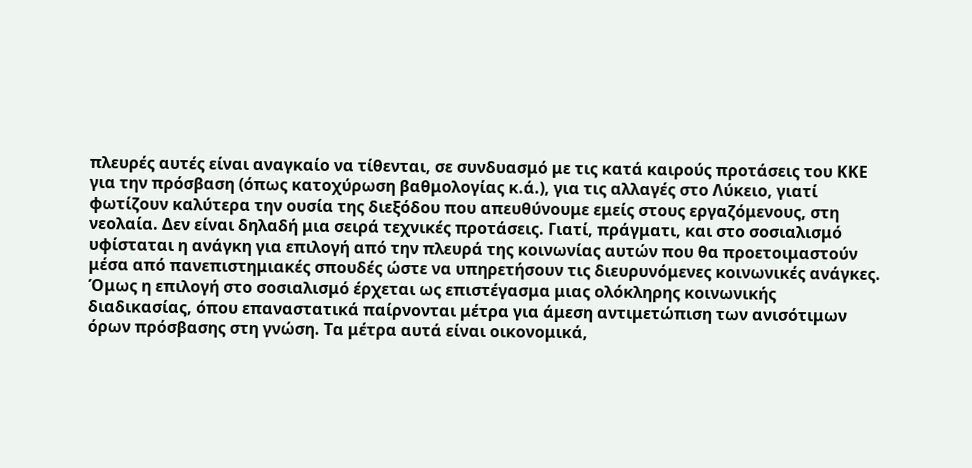πλευρές αυτές είναι αναγκαίο να τίθενται, σε συνδυασμό με τις κατά καιρούς προτάσεις του ΚΚΕ για την πρόσβαση (όπως κατοχύρωση βαθμολογίας κ.ά.), για τις αλλαγές στο Λύκειο, γιατί φωτίζουν καλύτερα την ουσία της διεξόδου που απευθύνουμε εμείς στους εργαζόμενους, στη νεολαία. Δεν είναι δηλαδή μια σειρά τεχνικές προτάσεις. Γιατί, πράγματι, και στο σοσιαλισμό υφίσταται η ανάγκη για επιλογή από την πλευρά της κοινωνίας αυτών που θα προετοιμαστούν μέσα από πανεπιστημιακές σπουδές ώστε να υπηρετήσουν τις διευρυνόμενες κοινωνικές ανάγκες. Όμως η επιλογή στο σοσιαλισμό έρχεται ως επιστέγασμα μιας ολόκληρης κοινωνικής διαδικασίας, όπου επαναστατικά παίρνονται μέτρα για άμεση αντιμετώπιση των ανισότιμων όρων πρόσβασης στη γνώση. Τα μέτρα αυτά είναι οικονομικά,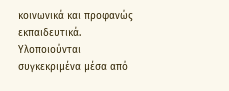κοινωνικά και προφανώς εκπαιδευτικά. Υλοποιούνται συγκεκριμένα μέσα από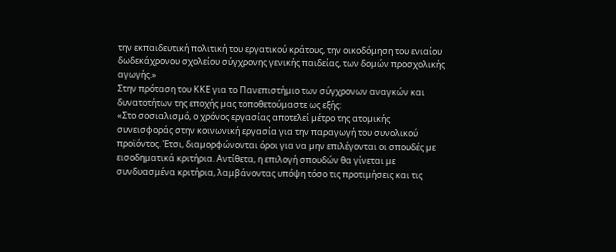την εκπαιδευτική πολιτική του εργατικού κράτους, την οικοδόμηση του ενιαίου δωδεκάχρονου σχολείου σύγχρονης γενικής παιδείας, των δομών προσχολικής αγωγής.»
Στην πρόταση του ΚΚΕ για το Πανεπιστήμιο των σύγχρονων αναγκών και δυνατοτήτων της εποχής μας τοποθετούμαστε ως εξής:
«Στο σοσιαλισµό, ο χρόνος εργασίας αποτελεί µέτρο της ατοµικής συνεισφοράς στην κοινωνική εργασία για την παραγωγή του συνολικού προϊόντος. Έτσι, διαµορφώνονται όροι για να µην επιλέγονται οι σπουδές µε εισοδηματικά κριτήρια. Αντίθετα, η επιλογή σπουδών θα γίνεται με συνδυασμένα κριτήρια, λαμβάνοντας υπόψη τόσο τις προτιμήσεις και τις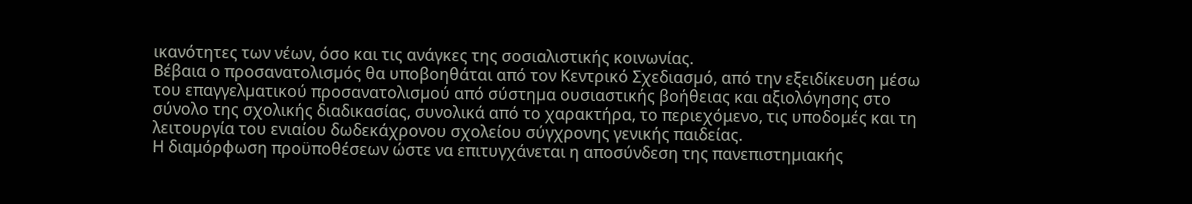ικανότητες των νέων, όσο και τις ανάγκες της σοσιαλιστικής κοινωνίας.
Βέβαια ο προσανατολισµός θα υποβοηθάται από τον Κεντρικό Σχεδιασµό, από την εξειδίκευση µέσω του επαγγελµατικού προσανατολισµού από σύστηµα ουσιαστικής βοήθειας και αξιολόγησης στο σύνολο της σχολικής διαδικασίας, συνολικά από το χαρακτήρα, το περιεχόμενο, τις υποδομές και τη λειτουργία του ενιαίου δωδεκάχρονου σχολείου σύγχρονης γενικής παιδείας.
Η διαμόρφωση προϋποθέσεων ώστε να επιτυγχάνεται η αποσύνδεση της πανεπιστηµιακής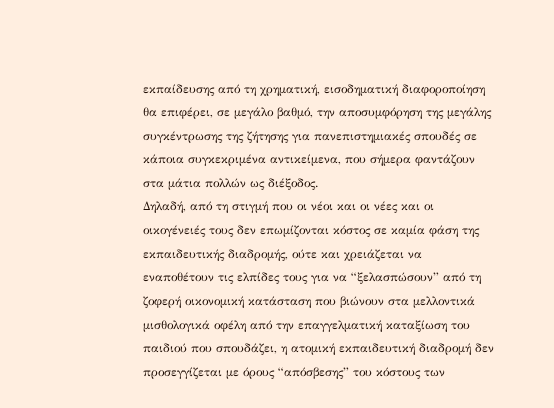εκπαίδευσης από τη χρηµατική, εισοδηµατική διαφοροποίηση θα επιφέρει, σε µεγάλο βαθµό, την αποσυµφόρηση της μεγάλης συγκέντρωσης της ζήτησης για πανεπιστημιακές σπουδές σε κάποια συγκεκριμένα αντικείµενα, που σήμερα φαντάζουν στα μάτια πολλών ως διέξοδος.
Δηλαδή, από τη στιγμή που οι νέοι και οι νέες και οι οικογένειές τους δεν επωμίζονται κόστος σε καμία φάση της εκπαιδευτικής διαδρομής, ούτε και χρειάζεται να εναποθέτουν τις ελπίδες τους για να “ξελασπώσουν” από τη ζοφερή οικονομική κατάσταση που βιώνουν στα μελλοντικά μισθολογικά οφέλη από την επαγγελματική καταξίωση του παιδιού που σπουδάζει, η ατομική εκπαιδευτική διαδρομή δεν προσεγγίζεται με όρους “απόσβεσης” του κόστους των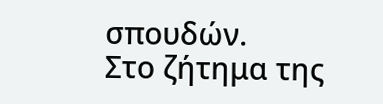σπουδών.
Στο ζήτημα της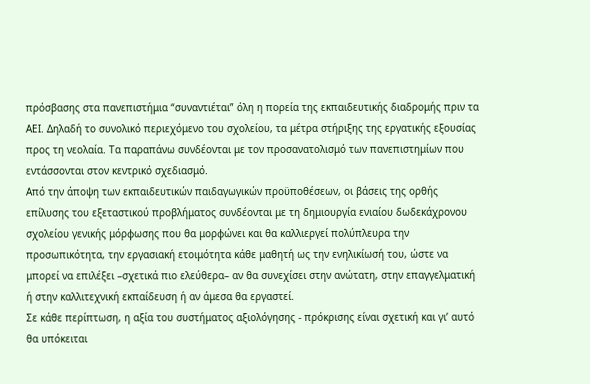πρόσβασης στα πανεπιστήμια “συναντιέται” όλη η πορεία της εκπαιδευτικής διαδρομής πριν τα ΑΕΙ. Δηλαδή το συνολικό περιεχόμενο του σχολείου, τα μέτρα στήριξης της εργατικής εξουσίας προς τη νεολαία. Τα παραπάνω συνδέονται με τον προσανατολισμό των πανεπιστημίων που εντάσσονται στον κεντρικό σχεδιασμό.
Από την άποψη των εκπαιδευτικών παιδαγωγικών προϋποθέσεων, οι βάσεις της ορθής επίλυσης του εξεταστικού προβλήματος συνδέονται με τη δημιουργία ενιαίου δωδεκάχρονου σχολείου γενικής μόρφωσης που θα μορφώνει και θα καλλιεργεί πολύπλευρα την προσωπικότητα, την εργασιακή ετοιμότητα κάθε μαθητή ως την ενηλικίωσή του, ώστε να μπορεί να επιλέξει –σχετικά πιο ελεύθερα– αν θα συνεχίσει στην ανώτατη, στην επαγγελματική ή στην καλλιτεχνική εκπαίδευση ή αν άμεσα θα εργαστεί.
Σε κάθε περίπτωση, η αξία του συστήματος αξιολόγησης - πρόκρισης είναι σχετική και γι’ αυτό θα υπόκειται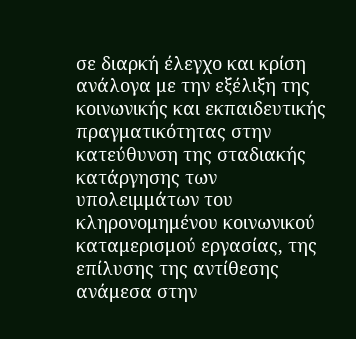σε διαρκή έλεγχο και κρίση ανάλογα με την εξέλιξη της κοινωνικής και εκπαιδευτικής πραγματικότητας στην κατεύθυνση της σταδιακής κατάργησης των υπολειμμάτων του κληρονομημένου κοινωνικού καταμερισμού εργασίας, της επίλυσης της αντίθεσης ανάμεσα στην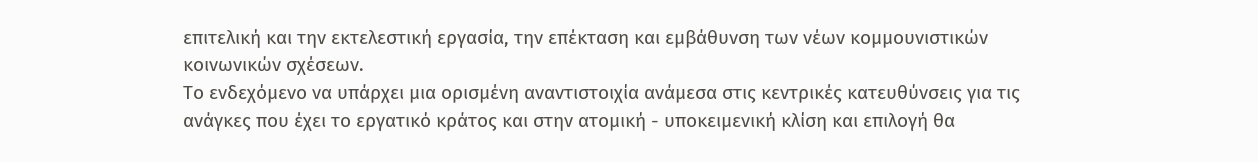επιτελική και την εκτελεστική εργασία, την επέκταση και εμβάθυνση των νέων κομμουνιστικών κοινωνικών σχέσεων.
Το ενδεχόμενο να υπάρχει μια ορισμένη αναντιστοιχία ανάμεσα στις κεντρικές κατευθύνσεις για τις ανάγκες που έχει το εργατικό κράτος και στην ατομική - υποκειμενική κλίση και επιλογή θα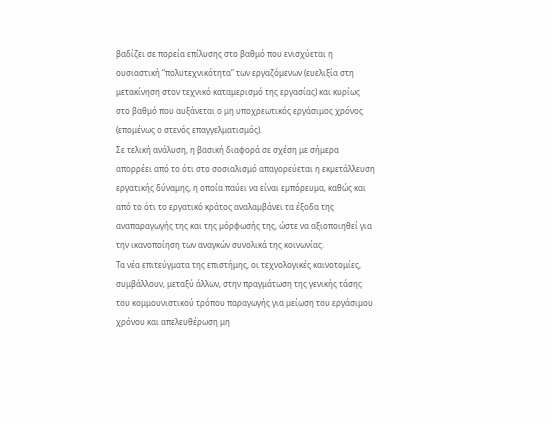βαδίζει σε πορεία επίλυσης στο βαθμό που ενισχύεται η ουσιαστική “πολυτεχνικότητα” των εργαζόμενων (ευελιξία στη μετακίνηση στον τεχνικό καταμερισμό της εργασίας) και κυρίως στο βαθμό που αυξάνεται ο μη υποχρεωτικός εργάσιμος χρόνος (επομένως ο στενός επαγγελματισμός).
Σε τελική ανάλυση, η βασική διαφορά σε σχέση με σήμερα απορρέει από το ότι στο σοσιαλισμό απαγορεύεται η εκµετάλλευση εργατικής δύναµης, η οποία παύει να είναι εµπόρευµα, καθώς και από το ότι το εργατικό κράτος αναλαµβάνει τα έξοδα της αναπαραγωγής της και της µόρφωσής της, ώστε να αξιοποιηθεί για την ικανοποίηση των αναγκών συνολικά της κοινωνίας.
Τα νέα επιτεύγματα της επιστήμης, οι τεχνολογικές καινοτομίες, συμβάλλουν, μεταξύ άλλων, στην πραγμάτωση της γενικής τάσης του κομμουνιστικού τρόπου παραγωγής για μείωση του εργάσιμου χρόνου και απελευθέρωση μη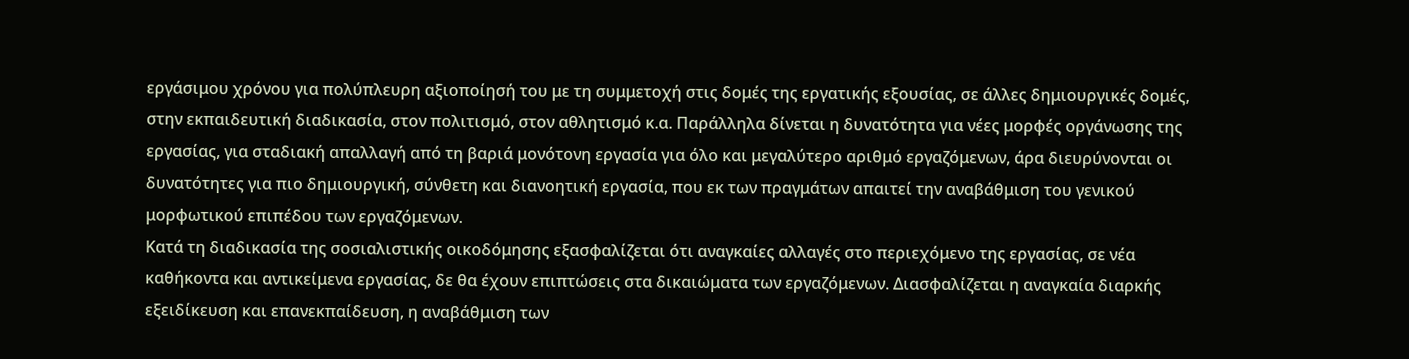εργάσιμου χρόνου για πολύπλευρη αξιοποίησή του με τη συμμετοχή στις δομές της εργατικής εξουσίας, σε άλλες δημιουργικές δομές, στην εκπαιδευτική διαδικασία, στον πολιτισμό, στον αθλητισμό κ.α. Παράλληλα δίνεται η δυνατότητα για νέες μορφές οργάνωσης της εργασίας, για σταδιακή απαλλαγή από τη βαριά μονότονη εργασία για όλο και μεγαλύτερο αριθμό εργαζόμενων, άρα διευρύνονται οι δυνατότητες για πιο δημιουργική, σύνθετη και διανοητική εργασία, που εκ των πραγμάτων απαιτεί την αναβάθμιση του γενικού μορφωτικού επιπέδου των εργαζόμενων.
Κατά τη διαδικασία της σοσιαλιστικής οικοδόμησης εξασφαλίζεται ότι αναγκαίες αλλαγές στο περιεχόμενο της εργασίας, σε νέα καθήκοντα και αντικείμενα εργασίας, δε θα έχουν επιπτώσεις στα δικαιώματα των εργαζόμενων. Διασφαλίζεται η αναγκαία διαρκής εξειδίκευση και επανεκπαίδευση, η αναβάθμιση των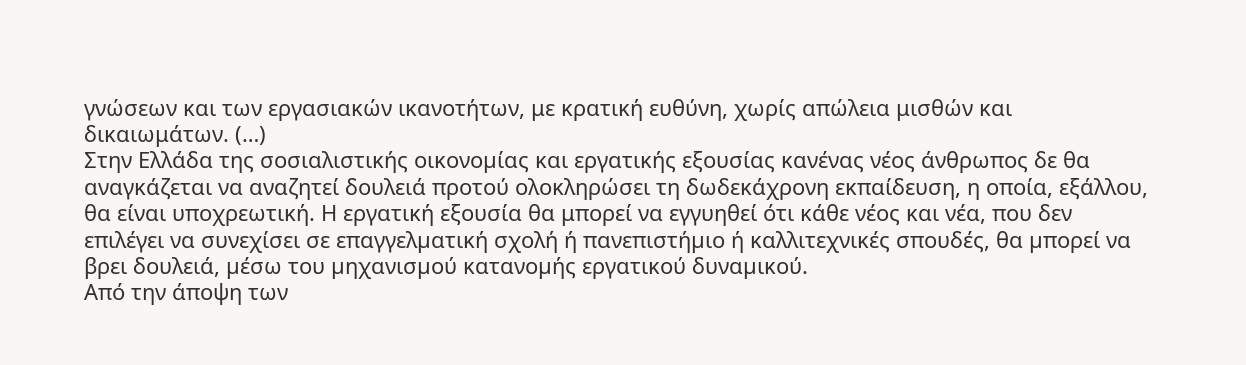γνώσεων και των εργασιακών ικανοτήτων, με κρατική ευθύνη, χωρίς απώλεια μισθών και δικαιωμάτων. (…)
Στην Ελλάδα της σοσιαλιστικής οικονοµίας και εργατικής εξουσίας κανένας νέος άνθρωπος δε θα αναγκάζεται να αναζητεί δουλειά προτού ολοκληρώσει τη δωδεκάχρονη εκπαίδευση, η οποία, εξάλλου, θα είναι υποχρεωτική. Η εργατική εξουσία θα μπορεί να εγγυηθεί ότι κάθε νέος και νέα, που δεν επιλέγει να συνεχίσει σε επαγγελµατική σχολή ή πανεπιστήµιο ή καλλιτεχνικές σπουδές, θα µπορεί να βρει δουλειά, µέσω του µηχανισµού κατανοµής εργατικού δυναµικού.
Από την άποψη των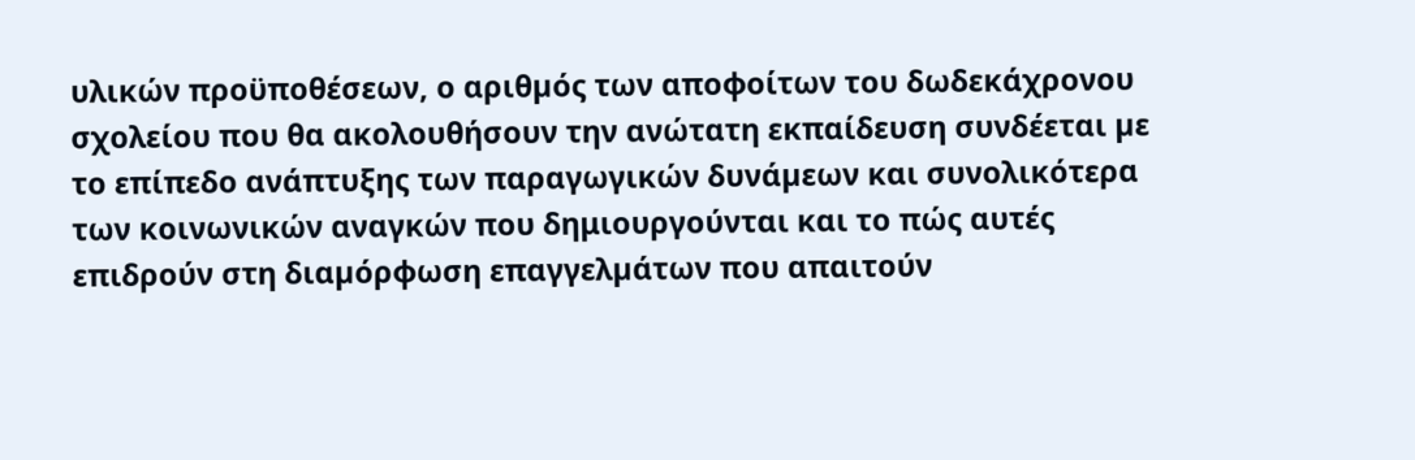υλικών προϋποθέσεων, ο αριθµός των αποφοίτων του δωδεκάχρονου σχολείου που θα ακολουθήσουν την ανώτατη εκπαίδευση συνδέεται µε το επίπεδο ανάπτυξης των παραγωγικών δυνάµεων και συνολικότερα των κοινωνικών αναγκών που δημιουργούνται και το πώς αυτές επιδρούν στη διαµόρφωση επαγγελµάτων που απαιτούν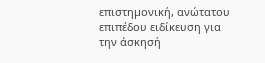επιστηµονική, ανώτατου επιπέδου ειδίκευση για την άσκησή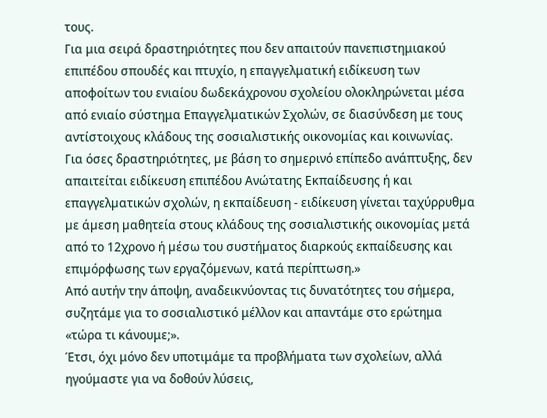τους.
Για μια σειρά δραστηριότητες που δεν απαιτούν πανεπιστημιακού επιπέδου σπουδές και πτυχίο, η επαγγελματική ειδίκευση των αποφοίτων του ενιαίου δωδεκάχρονου σχολείου ολοκληρώνεται μέσα από ενιαίο σύστημα Επαγγελματικών Σχολών, σε διασύνδεση με τους αντίστοιχους κλάδους της σοσιαλιστικής οικονομίας και κοινωνίας.
Για όσες δραστηριότητες, µε βάση το σηµερινό επίπεδο ανάπτυξης, δεν απαιτείται ειδίκευση επιπέδου Ανώτατης Εκπαίδευσης ή και επαγγελµατικών σχολών, η εκπαίδευση - ειδίκευση γίνεται ταχύρρυθµα µε άµεση µαθητεία στους κλάδους της σοσιαλιστικής οικονοµίας µετά από το 12χρονο ή µέσω του συστήµατος διαρκούς εκπαίδευσης και επιµόρφωσης των εργαζόµενων, κατά περίπτωση.»
Από αυτήν την άποψη, αναδεικνύοντας τις δυνατότητες του σήμερα, συζητάμε για το σοσιαλιστικό μέλλον και απαντάμε στο ερώτημα «τώρα τι κάνουμε;».
Έτσι, όχι μόνο δεν υποτιμάμε τα προβλήματα των σχολείων, αλλά ηγούμαστε για να δοθούν λύσεις,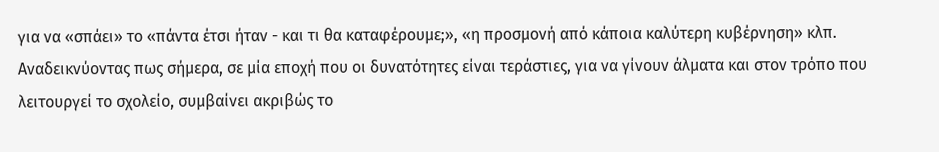για να «σπάει» το «πάντα έτσι ήταν - και τι θα καταφέρουμε;», «η προσμονή από κάποια καλύτερη κυβέρνηση» κλπ. Αναδεικνύοντας πως σήμερα, σε μία εποχή που οι δυνατότητες είναι τεράστιες, για να γίνουν άλματα και στον τρόπο που λειτουργεί το σχολείο, συμβαίνει ακριβώς το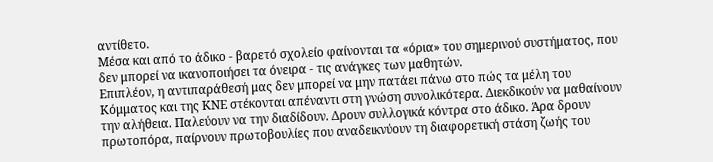αντίθετο.
Μέσα και από το άδικο - βαρετό σχολείο φαίνονται τα «όρια» του σημερινού συστήματος, που δεν μπορεί να ικανοποιήσει τα όνειρα - τις ανάγκες των μαθητών.
Επιπλέον, η αντιπαράθεσή μας δεν μπορεί να μην πατάει πάνω στο πώς τα μέλη του Κόμματος και της ΚΝΕ στέκονται απέναντι στη γνώση συνολικότερα. Διεκδικούν να μαθαίνουν την αλήθεια. Παλεύουν να την διαδίδουν. Δρουν συλλογικά κόντρα στο άδικο. Άρα δρουν πρωτοπόρα, παίρνουν πρωτοβουλίες που αναδεικνύουν τη διαφορετική στάση ζωής του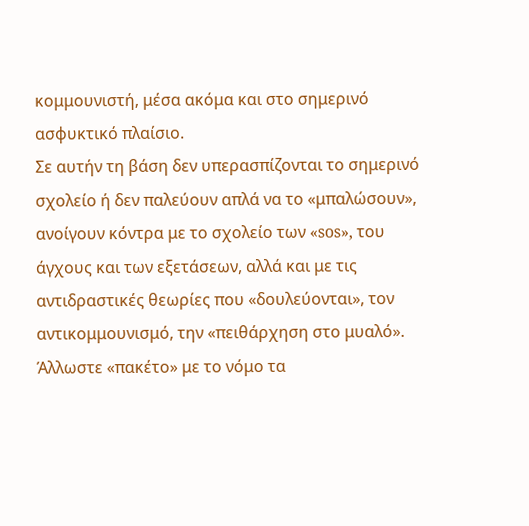κομμουνιστή, μέσα ακόμα και στο σημερινό ασφυκτικό πλαίσιο.
Σε αυτήν τη βάση δεν υπερασπίζονται το σημερινό σχολείο ή δεν παλεύουν απλά να το «μπαλώσουν», ανοίγουν κόντρα με το σχολείο των «sos», του άγχους και των εξετάσεων, αλλά και με τις αντιδραστικές θεωρίες που «δουλεύονται», τον αντικομμουνισμό, την «πειθάρχηση στο μυαλό». Άλλωστε «πακέτο» με το νόμο τα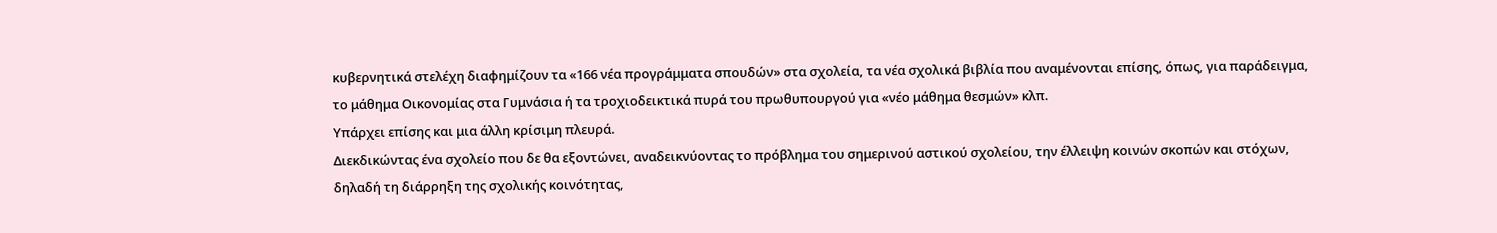κυβερνητικά στελέχη διαφημίζουν τα «166 νέα προγράμματα σπουδών» στα σχολεία, τα νέα σχολικά βιβλία που αναμένονται επίσης, όπως, για παράδειγμα, το μάθημα Οικονομίας στα Γυμνάσια ή τα τροχιοδεικτικά πυρά του πρωθυπουργού για «νέο μάθημα θεσμών» κλπ.
Υπάρχει επίσης και μια άλλη κρίσιμη πλευρά.
Διεκδικώντας ένα σχολείο που δε θα εξοντώνει, αναδεικνύοντας το πρόβλημα του σημερινού αστικού σχολείου, την έλλειψη κοινών σκοπών και στόχων, δηλαδή τη διάρρηξη της σχολικής κοινότητας,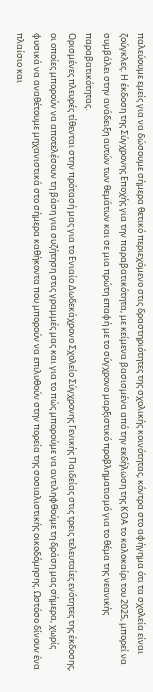παλεύουμε εμείς για να δώσουμε σήμερα θετικό περιεχόμενο στις δραστηριότητες της σχολικής κοινότητας, κόντρα στο αφήγημα ότι τα σχολεία είναι ζούγκλες. Η έκδοση της Σύγχρονης Εποχής για την παραβατικότητα, με κείμενα βασισμένα από την εκδήλωση της ΚΟΑ το καλοκαίρι του 2025, μπορεί να συμβάλει στην ανάδειξη αυτών των θεμάτων και σε μια πρώτη επαφή με το σύγχρονο μαρξιστικό προβληματισμό για το θέμα της νεανικής παραβατικότητας.
Ορισμένες πλευρές τίθενται στην πρότασή μας για το Ενιαίο Δωδεκάχρονο Σχολείο Σύγχρονης Γενικής Παιδείας στις τρεις τελευταίες ενότητες της έκδοσης, οι οποίες μπορούν να αποτελέσουν τη βάση για συζήτηση στις γραμμές μας και για το πώς μπορούμε να αντιληφθούμε τη δράση μας σήμερα, χωρίς φυσικά να αναθέτουμε μηχανιστικά στο σήμερα καθήκοντα που μπορούν να επιλυθούν στην πορεία της σοσιαλιστικής οικοδόμησης. Ωστόσο δίνουν ένα πλαίσιο και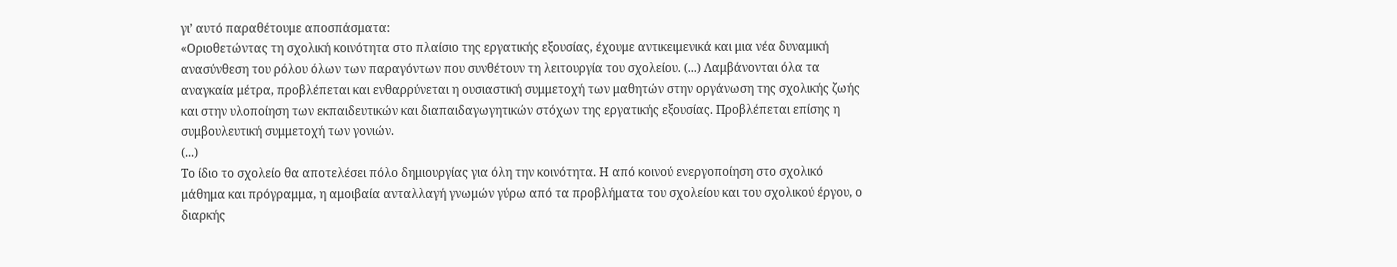γι’ αυτό παραθέτουμε αποσπάσματα:
«Οριοθετώντας τη σχολική κοινότητα στο πλαίσιο της εργατικής εξουσίας, έχουμε αντικειμενικά και μια νέα δυναμική ανασύνθεση του ρόλου όλων των παραγόντων που συνθέτουν τη λειτουργία του σχολείου. (...) Λαμβάνονται όλα τα αναγκαία μέτρα, προβλέπεται και ενθαρρύνεται η ουσιαστική συμμετοχή των μαθητών στην οργάνωση της σχολικής ζωής και στην υλοποίηση των εκπαιδευτικών και διαπαιδαγωγητικών στόχων της εργατικής εξουσίας. Προβλέπεται επίσης η συμβουλευτική συμμετοχή των γονιών.
(...)
Το ίδιο το σχολείο θα αποτελέσει πόλο δημιουργίας για όλη την κοινότητα. Η από κοινού ενεργοποίηση στο σχολικό μάθημα και πρόγραμμα, η αμοιβαία ανταλλαγή γνωμών γύρω από τα προβλήματα του σχολείου και του σχολικού έργου, ο διαρκής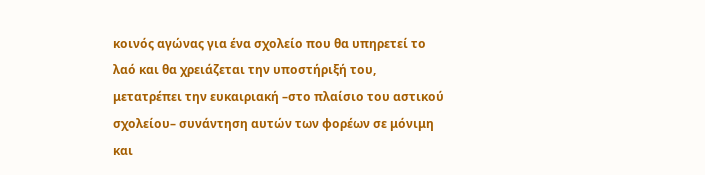κοινός αγώνας για ένα σχολείο που θα υπηρετεί το λαό και θα χρειάζεται την υποστήριξή του, μετατρέπει την ευκαιριακή –στο πλαίσιο του αστικού σχολείου– συνάντηση αυτών των φορέων σε μόνιμη και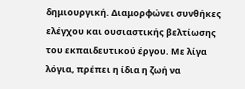δημιουργική. Διαμορφώνει συνθήκες ελέγχου και ουσιαστικής βελτίωσης του εκπαιδευτικού έργου. Με λίγα λόγια, πρέπει η ίδια η ζωή να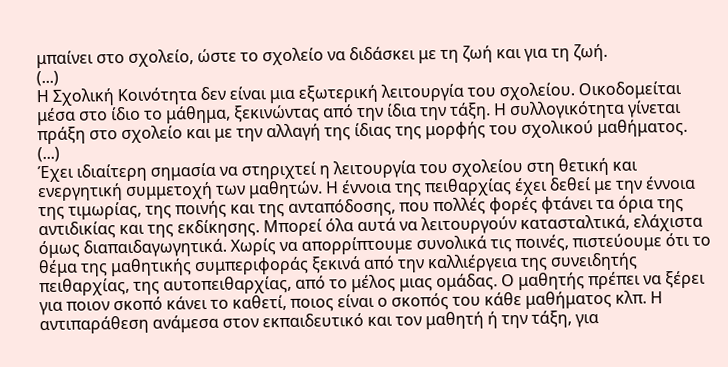μπαίνει στο σχολείο, ώστε το σχολείο να διδάσκει με τη ζωή και για τη ζωή.
(...)
Η Σχολική Κοινότητα δεν είναι μια εξωτερική λειτουργία του σχολείου. Οικοδομείται μέσα στο ίδιο το μάθημα, ξεκινώντας από την ίδια την τάξη. Η συλλογικότητα γίνεται πράξη στο σχολείο και με την αλλαγή της ίδιας της μορφής του σχολικού μαθήματος.
(...)
Έχει ιδιαίτερη σημασία να στηριχτεί η λειτουργία του σχολείου στη θετική και ενεργητική συμμετοχή των μαθητών. Η έννοια της πειθαρχίας έχει δεθεί με την έννοια της τιμωρίας, της ποινής και της ανταπόδοσης, που πολλές φορές φτάνει τα όρια της αντιδικίας και της εκδίκησης. Μπορεί όλα αυτά να λειτουργούν κατασταλτικά, ελάχιστα όμως διαπαιδαγωγητικά. Χωρίς να απορρίπτουμε συνολικά τις ποινές, πιστεύουμε ότι το θέμα της μαθητικής συμπεριφοράς ξεκινά από την καλλιέργεια της συνειδητής πειθαρχίας, της αυτοπειθαρχίας, από το μέλος μιας ομάδας. Ο μαθητής πρέπει να ξέρει για ποιον σκοπό κάνει το καθετί, ποιος είναι ο σκοπός του κάθε μαθήματος κλπ. Η αντιπαράθεση ανάμεσα στον εκπαιδευτικό και τον μαθητή ή την τάξη, για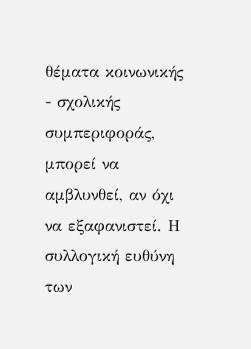θέματα κοινωνικής - σχολικής συμπεριφοράς, μπορεί να αμβλυνθεί, αν όχι να εξαφανιστεί. Η συλλογική ευθύνη των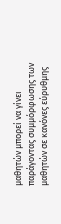μαθητών μπορεί να γίνει παράγοντας συμμόρφωσης των μαθητών σε κανόνες εύρυθμης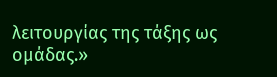λειτουργίας της τάξης ως ομάδας.»